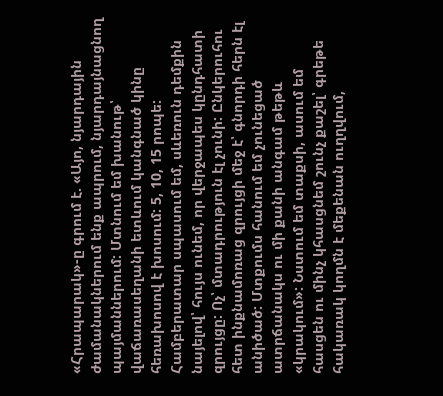«Հրապարակ»-ը գրում է. «Այո, նյարդային ժամանակներում ենք ապրում, նյարդայնացնող պայմաններում: Մտնում եմ խանութ՝ վաճառասեղանի ետևում կանգնած կինը հեռախոսով է խոսում: 5, 10, 15 րոպե: Համբերատար սպասում եմ, սևեռուն դեմքին նայելով՝ հույս ունեմ, որ վերջապես կընդհատի զրույցը: Ոչ՝ մտադրություն էլ չունի: Ընկերուհու հետ ինքնամոռաց զրույցի մեջ է՝ գնորդի հերն էլ անիծած: Մտքումս հանում եմ չունեցած ատրճանակս ու մի քանի անգամ թեթև «կրակում»: Նստում եմ տաքսի, ասում եմ հասցեն ու մինչ կհասցնեմ շունչ քաշել՝ գրեթե հակառակ կողմն է մեքենան ուղղվում,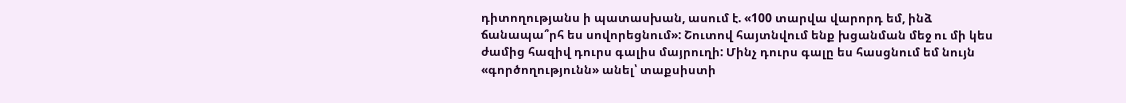դիտողությանս ի պատասխան, ասում է. «100 տարվա վարորդ եմ, ինձ ճանապա՞րհ ես սովորեցնում»: Շուտով հայտնվում ենք խցանման մեջ ու մի կես ժամից հազիվ դուրս գալիս մայրուղի: Մինչ դուրս գալը ես հասցնում եմ նույն «գործողությունն» անել՝ տաքսիստի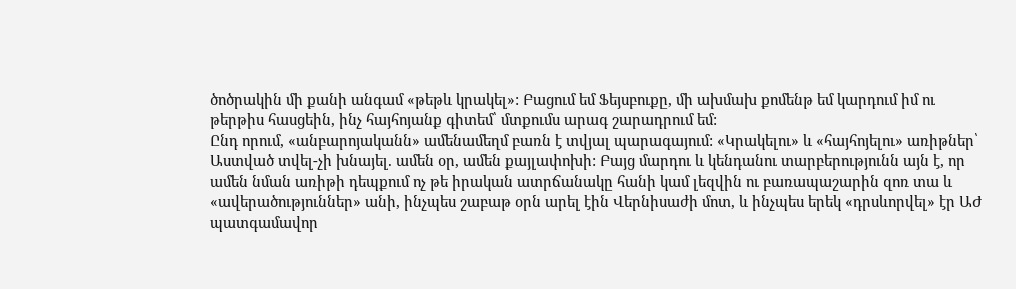ծոծրակին մի քանի անգամ «թեթև կրակել»: Բացում եմ Ֆեյսբուքը, մի ախմախ քոմենթ եմ կարդում իմ ու թերթիս հասցեին, ինչ հայհոյանք գիտեմ՝ մտքումս արագ շարադրում եմ:
Ընդ որում, «անբարոյականն» ամենամեղմ բառն է տվյալ պարագայում: «Կրակելու» և «հայհոյելու» առիթներ՝ Աստված տվել-չի խնայել. ամեն օր, ամեն քայլափոխի: Բայց մարդու և կենդանու տարբերությունն այն է, որ ամեն նման առիթի դեպքում ոչ թե իրական ատրճանակը հանի կամ լեզվին ու բառապաշարին զոռ տա և «ավերածություններ» անի, ինչպես շաբաթ օրն արել էին Վերնիսաժի մոտ, և ինչպես երեկ «դրսևորվել» էր ԱԺ պատգամավոր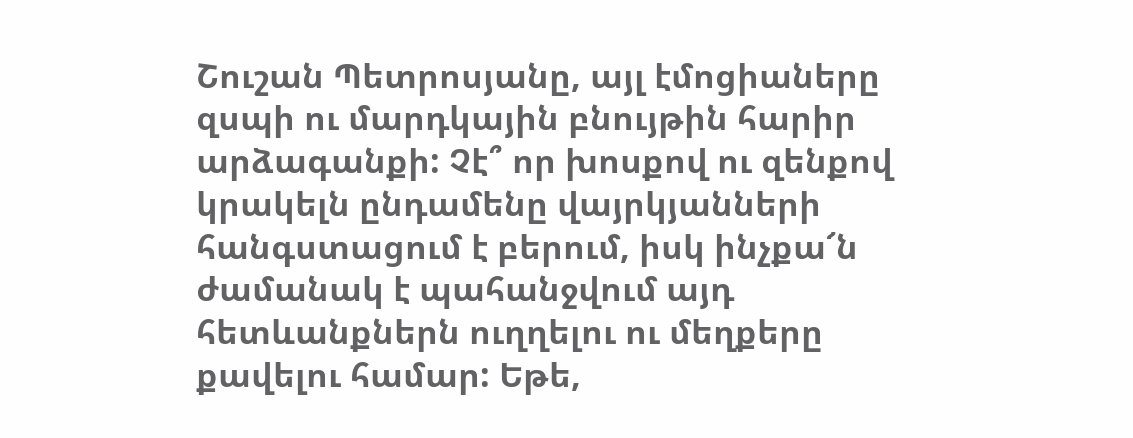Շուշան Պետրոսյանը, այլ էմոցիաները զսպի ու մարդկային բնույթին հարիր արձագանքի: Չէ՞ որ խոսքով ու զենքով կրակելն ընդամենը վայրկյանների հանգստացում է բերում, իսկ ինչքա՜ն ժամանակ է պահանջվում այդ հետևանքներն ուղղելու ու մեղքերը քավելու համար: Եթե,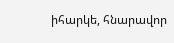իհարկե, հնարավոր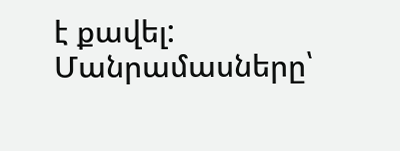է քավել:
Մանրամասները՝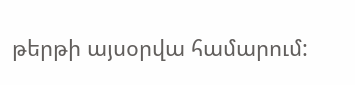թերթի այսօրվա համարում: